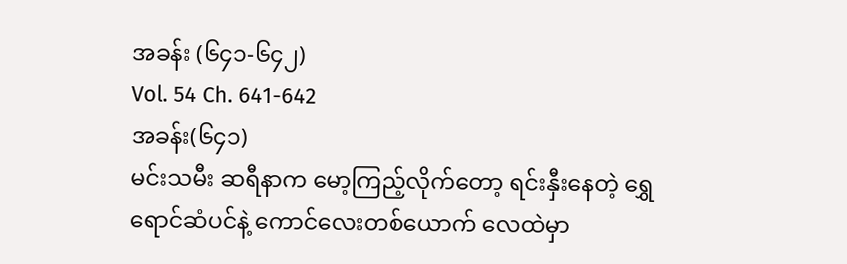အခန်း (၆၄၁-၆၄၂)
Vol. 54 Ch. 641-642
အခန်း(၆၄၁)
မင်းသမီး ဆရီနာက မော့ကြည့်လိုက်တော့ ရင်းနှီးနေတဲ့ ရွှေရောင်ဆံပင်နဲ့ ကောင်လေးတစ်ယောက် လေထဲမှာ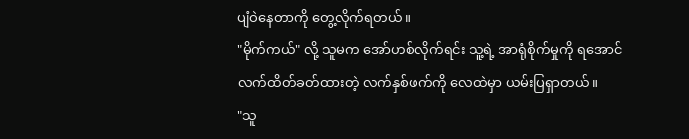ပျံဝဲနေတာကို တွေ့လိုက်ရတယ်။
"မိုက်ကယ်" လို့ သူမက အော်ဟစ်လိုက်ရင်း သူ့ရဲ့ အာရုံစိုက်မှုကို ရအောင် လက်ထိတ်ခတ်ထားတဲ့ လက်နှစ်ဖက်ကို လေထဲမှာ ယမ်းပြရှာတယ်။
"သူ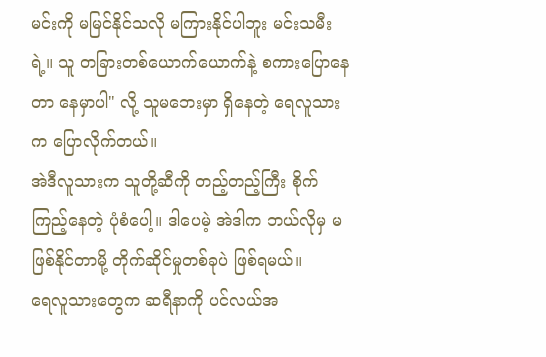မင်းကို မမြင်နိုင်သလို မကြားနိုင်ပါဘူး မင်းသမီးရဲ့။ သူ တခြားတစ်ယောက်ယောက်နဲ့ စကားပြောနေတာ နေမှာပါ" လို့ သူမဘေးမှာ ရှိနေတဲ့ ရေလူသားက ပြောလိုက်တယ်။
အဲဒီလူသားက သူတို့ဆီကို တည့်တည့်ကြီး စိုက်ကြည့်နေတဲ့ ပုံစံပေါ့။ ဒါပေမဲ့ အဲဒါက ဘယ်လိုမှ မဖြစ်နိုင်တာမို့ တိုက်ဆိုင်မှုတစ်ခုပဲ ဖြစ်ရမယ်။
ရေလူသားတွေက ဆရီနာကို ပင်လယ်အ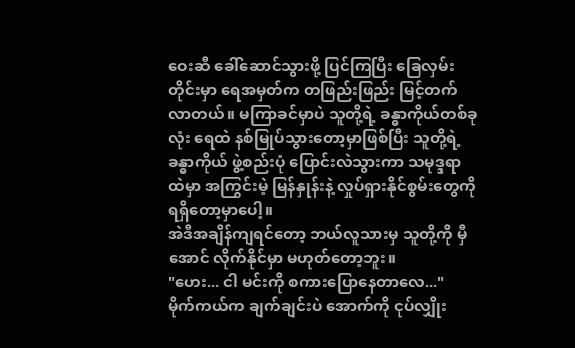ဝေးဆီ ခေါ်ဆောင်သွားဖို့ ပြင်ကြပြီး ခြေလှမ်းတိုင်းမှာ ရေအမှတ်က တဖြည်းဖြည်း မြင့်တက်လာတယ်။ မကြာခင်မှာပဲ သူတို့ရဲ့ ခန္ဓာကိုယ်တစ်ခုလုံး ရေထဲ နစ်မြုပ်သွားတော့မှာဖြစ်ပြီး သူတို့ရဲ့ ခန္ဓာကိုယ် ဖွဲ့စည်းပုံ ပြောင်းလဲသွားကာ သမုဒ္ဒရာထဲမှာ အကြွင်းမဲ့ မြန်နှုန်းနဲ့ လှုပ်ရှားနိုင်စွမ်းတွေကို ရရှိတော့မှာပေါ့။
အဲဒီအချိန်ကျရင်တော့ ဘယ်လူသားမှ သူတို့ကို မှီအောင် လိုက်နိုင်မှာ မဟုတ်တော့ဘူး။
"ဟေး... ငါ မင်းကို စကားပြောနေတာလေ..."
မိုက်ကယ်က ချက်ချင်းပဲ အောက်ကို ငုပ်လျှိုး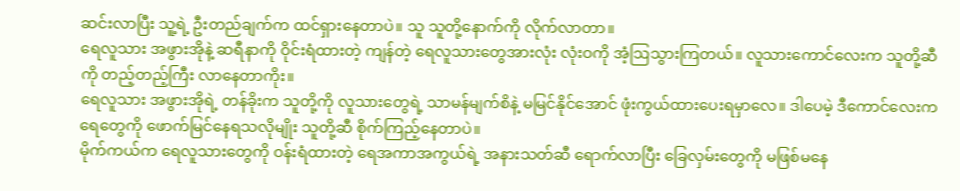ဆင်းလာပြီး သူ့ရဲ့ ဦးတည်ချက်က ထင်ရှားနေတာပဲ။ သူ သူတို့နောက်ကို လိုက်လာတာ။
ရေလူသား အဖွားအိုနဲ့ ဆရီနာကို ဝိုင်းရံထားတဲ့ ကျန်တဲ့ ရေလူသားတွေအားလုံး လုံးဝကို အံ့ဩသွားကြတယ်။ လူသားကောင်လေးက သူတို့ဆီကို တည့်တည့်ကြီး လာနေတာကိုး။
ရေလူသား အဖွားအိုရဲ့ တန်ခိုးက သူတို့ကို လူသားတွေရဲ့ သာမန်မျက်စိနဲ့ မမြင်နိုင်အောင် ဖုံးကွယ်ထားပေးရမှာလေ။ ဒါပေမဲ့ ဒီကောင်လေးက ရေတွေကို ဖောက်မြင်နေရသလိုမျိုး သူတို့ဆီ စိုက်ကြည့်နေတာပဲ။
မိုက်ကယ်က ရေလူသားတွေကို ဝန်းရံထားတဲ့ ရေအကာအကွယ်ရဲ့ အနားသတ်ဆီ ရောက်လာပြီး ခြေလှမ်းတွေကို မဖြစ်မနေ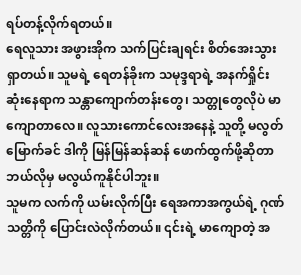ရပ်တန့်လိုက်ရတယ်။
ရေလူသား အဖွားအိုက သက်ပြင်းချရင်း စိတ်အေးသွားရှာတယ်။ သူမရဲ့ ရေတန်ခိုးက သမုဒ္ဒရာရဲ့ အနက်ရှိုင်းဆုံးနေရာက သန္တာကျောက်တန်းတွေ၊ သတ္တုတွေလိုပဲ မာကျောတာလေ။ လူသားကောင်လေးအနေနဲ့ သူတို့ မလွတ်မြောက်ခင် ဒါကို မြန်မြန်ဆန်ဆန် ဖောက်ထွက်ဖို့ဆိုတာ ဘယ်လိုမှ မလွယ်ကူနိုင်ပါဘူး။
သူမက လက်ကို ယမ်းလိုက်ပြီး ရေအကာအကွယ်ရဲ့ ဂုဏ်သတ္တိကို ပြောင်းလဲလိုက်တယ်။ ၎င်းရဲ့ မာကျောတဲ့ အ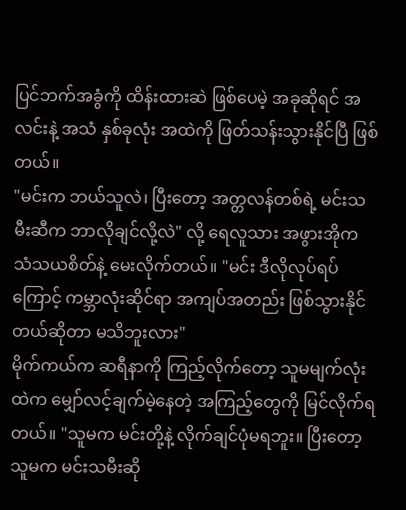ပြင်ဘက်အခွံကို ထိန်းထားဆဲ ဖြစ်ပေမဲ့ အခုဆိုရင် အလင်းနဲ့ အသံ နှစ်ခုလုံး အထဲကို ဖြတ်သန်းသွားနိုင်ပြီ ဖြစ်တယ်။
"မင်းက ဘယ်သူလဲ၊ ပြီးတော့ အတ္တလန်တစ်ရဲ့ မင်းသမီးဆီက ဘာလိုချင်လို့လဲ" လို့ ရေလူသား အဖွားအိုက သံသယစိတ်နဲ့ မေးလိုက်တယ်။ "မင်း ဒီလိုလုပ်ရပ်ကြောင့် ကမ္ဘာလုံးဆိုင်ရာ အကျပ်အတည်း ဖြစ်သွားနိုင်တယ်ဆိုတာ မသိဘူးလား"
မိုက်ကယ်က ဆရီနာကို ကြည့်လိုက်တော့ သူမမျက်လုံးထဲက မျှော်လင့်ချက်မဲ့နေတဲ့ အကြည့်တွေကို မြင်လိုက်ရတယ်။ "သူမက မင်းတို့နဲ့ လိုက်ချင်ပုံမရဘူး။ ပြီးတော့ သူမက မင်းသမီးဆို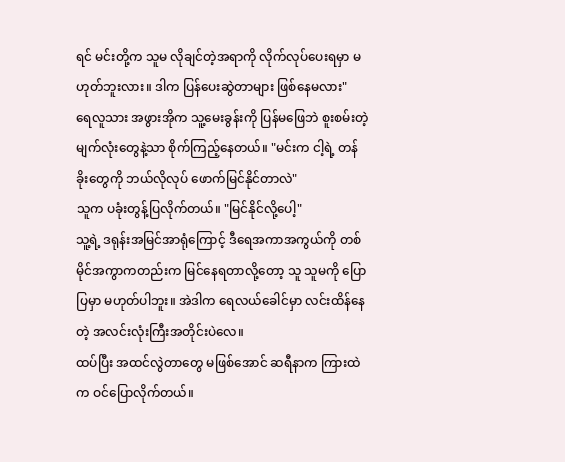ရင် မင်းတို့က သူမ လိုချင်တဲ့အရာကို လိုက်လုပ်ပေးရမှာ မဟုတ်ဘူးလား။ ဒါက ပြန်ပေးဆွဲတာများ ဖြစ်နေမလား"
ရေလူသား အဖွားအိုက သူ့မေးခွန်းကို ပြန်မဖြေဘဲ စူးစမ်းတဲ့ မျက်လုံးတွေနဲ့သာ စိုက်ကြည့်နေတယ်။ "မင်းက ငါ့ရဲ့ တန်ခိုးတွေကို ဘယ်လိုလုပ် ဖောက်မြင်နိုင်တာလဲ"
သူက ပခုံးတွန့်ပြလိုက်တယ်။ "မြင်နိုင်လို့ပေါ့"
သူ့ရဲ့ ဒရုန်းအမြင်အာရုံကြောင့် ဒီရေအကာအကွယ်ကို တစ်မိုင်အကွာကတည်းက မြင်နေရတာလို့တော့ သူ သူမကို ပြောပြမှာ မဟုတ်ပါဘူး။ အဲဒါက ရေလယ်ခေါင်မှာ လင်းထိန်နေတဲ့ အလင်းလုံးကြီးအတိုင်းပဲလေ။
ထပ်ပြီး အထင်လွဲတာတွေ မဖြစ်အောင် ဆရီနာက ကြားထဲက ဝင်ပြောလိုက်တယ်။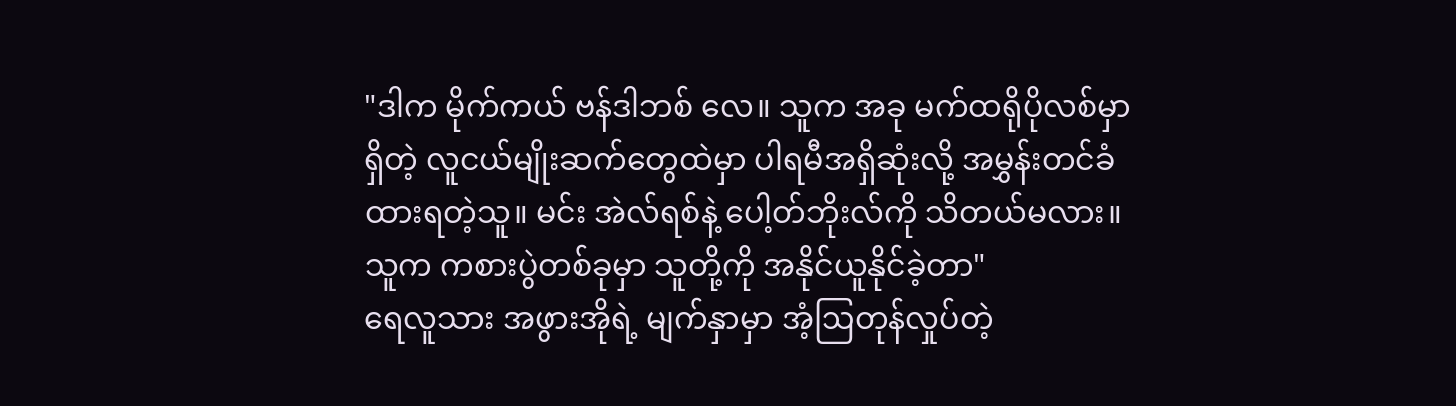"ဒါက မိုက်ကယ် ဗန်ဒါဘစ် လေ။ သူက အခု မက်ထရိုပိုလစ်မှာ ရှိတဲ့ လူငယ်မျိုးဆက်တွေထဲမှာ ပါရမီအရှိဆုံးလို့ အမွှန်းတင်ခံထားရတဲ့သူ။ မင်း အဲလ်ရစ်နဲ့ ပေါ့တ်ဘိုးလ်ကို သိတယ်မလား။ သူက ကစားပွဲတစ်ခုမှာ သူတို့ကို အနိုင်ယူနိုင်ခဲ့တာ"
ရေလူသား အဖွားအိုရဲ့ မျက်နှာမှာ အံ့ဩတုန်လှုပ်တဲ့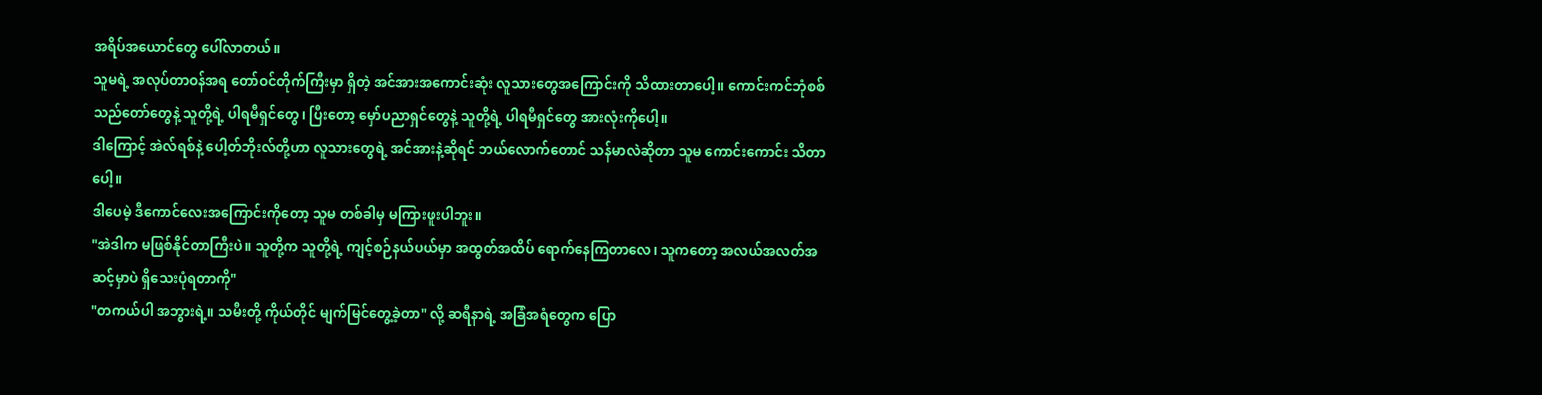အရိပ်အယောင်တွေ ပေါ်လာတယ်။
သူမရဲ့ အလုပ်တာဝန်အရ တော်ဝင်တိုက်ကြီးမှာ ရှိတဲ့ အင်အားအကောင်းဆုံး လူသားတွေအကြောင်းကို သိထားတာပေါ့။ ကောင်းကင်ဘုံစစ်သည်တော်တွေနဲ့ သူတို့ရဲ့ ပါရမီရှင်တွေ၊ ပြီးတော့ မှော်ပညာရှင်တွေနဲ့ သူတို့ရဲ့ ပါရမီရှင်တွေ အားလုံးကိုပေါ့။
ဒါကြောင့် အဲလ်ရစ်နဲ့ ပေါ့တ်ဘိုးလ်တို့ဟာ လူသားတွေရဲ့ အင်အားနဲ့ဆိုရင် ဘယ်လောက်တောင် သန်မာလဲဆိုတာ သူမ ကောင်းကောင်း သိတာပေါ့။
ဒါပေမဲ့ ဒီကောင်လေးအကြောင်းကိုတော့ သူမ တစ်ခါမှ မကြားဖူးပါဘူး။
"အဲဒါက မဖြစ်နိုင်တာကြီးပဲ။ သူတို့က သူတို့ရဲ့ ကျင့်စဉ်နယ်ပယ်မှာ အထွတ်အထိပ် ရောက်နေကြတာလေ၊ သူကတော့ အလယ်အလတ်အဆင့်မှာပဲ ရှိသေးပုံရတာကို"
"တကယ်ပါ အဘွားရဲ့။ သမီးတို့ ကိုယ်တိုင် မျက်မြင်တွေ့ခဲ့တာ" လို့ ဆရီနာရဲ့ အခြံအရံတွေက ပြော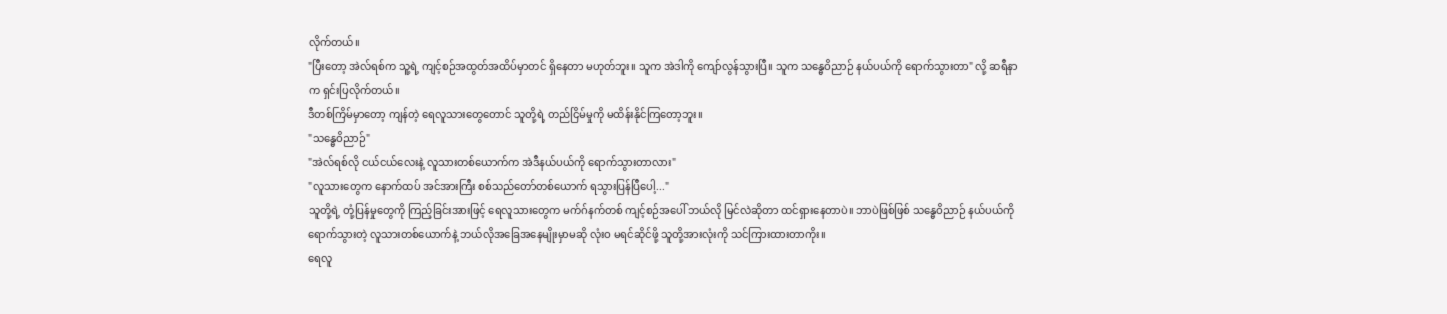လိုက်တယ်။
"ပြီးတော့ အဲလ်ရစ်က သူ့ရဲ့ ကျင့်စဉ်အထွတ်အထိပ်မှာတင် ရှိနေတာ မဟုတ်ဘူး။ သူက အဲဒါကို ကျော်လွန်သွားပြီ။ သူက သန္ဓေဝိညာဉ် နယ်ပယ်ကို ရောက်သွားတာ" လို့ ဆရီနာက ရှင်းပြလိုက်တယ်။
ဒီတစ်ကြိမ်မှာတော့ ကျန်တဲ့ ရေလူသားတွေတောင် သူတို့ရဲ့ တည်ငြိမ်မှုကို မထိန်းနိုင်ကြတော့ဘူး။
"သန္ဓေဝိညာဉ်"
"အဲလ်ရစ်လို ငယ်ငယ်လေးနဲ့ လူသားတစ်ယောက်က အဲဒီနယ်ပယ်ကို ရောက်သွားတာလား"
"လူသားတွေက နောက်ထပ် အင်အားကြီး စစ်သည်တော်တစ်ယောက် ရသွားပြန်ပြီပေါ့..."
သူတို့ရဲ့ တုံ့ပြန်မှုတွေကို ကြည့်ခြင်းအားဖြင့် ရေလူသားတွေက မက်ဂ်နက်တစ် ကျင့်စဉ်အပေါ် ဘယ်လို မြင်လဲဆိုတာ ထင်ရှားနေတာပဲ။ ဘာပဲဖြစ်ဖြစ် သန္ဓေဝိညာဉ် နယ်ပယ်ကို ရောက်သွားတဲ့ လူသားတစ်ယောက်နဲ့ ဘယ်လိုအခြေအနေမျိုးမှာမဆို လုံးဝ မရင်ဆိုင်ဖို့ သူတို့အားလုံးကို သင်ကြားထားတာကိုး။
ရေလူ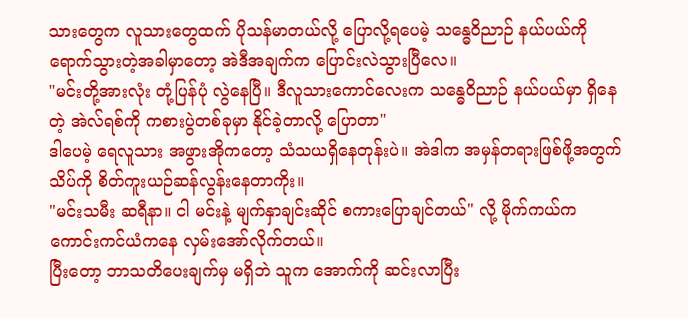သားတွေက လူသားတွေထက် ပိုသန်မာတယ်လို့ ပြောလို့ရပေမဲ့ သန္ဓေဝိညာဉ် နယ်ပယ်ကို ရောက်သွားတဲ့အခါမှာတော့ အဲဒီအချက်က ပြောင်းလဲသွားပြီလေ။
"မင်းတို့အားလုံး တုံ့ပြန်ပုံ လွဲနေပြီ။ ဒီလူသားကောင်လေးက သန္ဓေဝိညာဉ် နယ်ပယ်မှာ ရှိနေတဲ့ အဲလ်ရစ်ကို ကစားပွဲတစ်ခုမှာ နိုင်ခဲ့တာလို့ ပြောတာ"
ဒါပေမဲ့ ရေလူသား အဖွားအိုကတော့ သံသယရှိနေတုန်းပဲ။ အဲဒါက အမှန်တရားဖြစ်ဖို့အတွက် သိပ်ကို စိတ်ကူးယဉ်ဆန်လွန်းနေတာကိုး။
"မင်းသမီး ဆရီနာ။ ငါ မင်းနဲ့ မျက်နှာချင်းဆိုင် စကားပြောချင်တယ်" လို့ မိုက်ကယ်က ကောင်းကင်ယံကနေ လှမ်းအော်လိုက်တယ်။
ပြီးတော့ ဘာသတိပေးချက်မှ မရှိဘဲ သူက အောက်ကို ဆင်းလာပြီး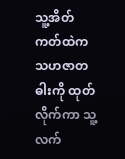သူ့အိတ်ကတ်ထဲက သဟဇာတဓါးကို ထုတ်လိုက်ကာ သူ့လက်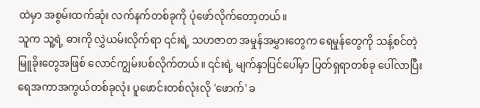ထဲမှာ အစွမ်းထက်ဆုံး လက်နက်တစ်ခုကို ပုံဖော်လိုက်တော့တယ်။
သူက သူ့ရဲ့ ဓားကို လွှဲယမ်းလိုက်ရာ ၎င်းရဲ့ သဟဇာတ အမှုန်အမွှားတွေက ရေမှုန်တွေကို သန့်စင်တဲ့ မြူခိုးတွေအဖြစ် လောင်ကျွမ်းပစ်လိုက်တယ်။ ၎င်းရဲ့ မျက်နှာပြင်ပေါ်မှာ ပြတ်ရှရာတစ်ခု ပေါ်လာပြီး ရေအကာအကွယ်တစ်ခုလုံး ပူဖောင်းတစ်လုံးလို 'ဖောက်' ခ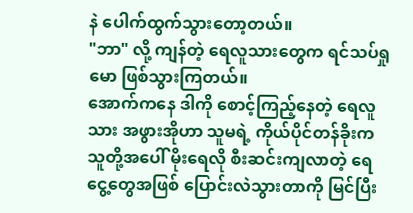နဲ ပေါက်ထွက်သွားတော့တယ်။
"ဘာ" လို့ ကျန်တဲ့ ရေလူသားတွေက ရင်သပ်ရှုမော ဖြစ်သွားကြတယ်။
အောက်ကနေ ဒါကို စောင့်ကြည့်နေတဲ့ ရေလူသား အဖွားအိုဟာ သူမရဲ့ ကိုယ်ပိုင်တန်ခိုးက သူတို့အပေါ် မိုးရေလို စီးဆင်းကျလာတဲ့ ရေငွေ့တွေအဖြစ် ပြောင်းလဲသွားတာကို မြင်ပြီး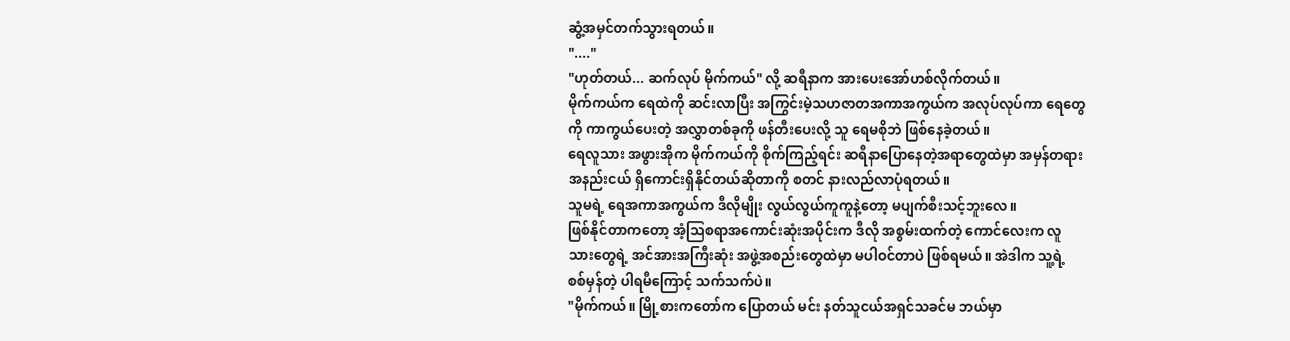ဆွံ့အမှင်တက်သွားရတယ်။
"...."
"ဟုတ်တယ်... ဆက်လုပ် မိုက်ကယ်" လို့ ဆရီနာက အားပေးအော်ဟစ်လိုက်တယ်။
မိုက်ကယ်က ရေထဲကို ဆင်းလာပြီး အကြွင်းမဲ့သဟဇာတအကာအကွယ်က အလုပ်လုပ်ကာ ရေတွေကို ကာကွယ်ပေးတဲ့ အလွှာတစ်ခုကို ဖန်တီးပေးလို့ သူ ရေမစိုဘဲ ဖြစ်နေခဲ့တယ်။
ရေလူသား အဖွားအိုက မိုက်ကယ်ကို စိုက်ကြည့်ရင်း ဆရီနာပြောနေတဲ့အရာတွေထဲမှာ အမှန်တရား အနည်းငယ် ရှိကောင်းရှိနိုင်တယ်ဆိုတာကို စတင် နားလည်လာပုံရတယ်။
သူမရဲ့ ရေအကာအကွယ်က ဒီလိုမျိုး လွယ်လွယ်ကူကူနဲ့တော့ မပျက်စီးသင့်ဘူးလေ။
ဖြစ်နိုင်တာကတော့ အံ့ဩစရာအကောင်းဆုံးအပိုင်းက ဒီလို အစွမ်းထက်တဲ့ ကောင်လေးက လူသားတွေရဲ့ အင်အားအကြီးဆုံး အဖွဲ့အစည်းတွေထဲမှာ မပါဝင်တာပဲ ဖြစ်ရမယ်။ အဲဒါက သူ့ရဲ့ စစ်မှန်တဲ့ ပါရမီကြောင့် သက်သက်ပဲ။
"မိုက်ကယ်။ မြို့စားကတော်က ပြောတယ် မင်း နတ်သူငယ်အရှင်သခင်မ ဘယ်မှာ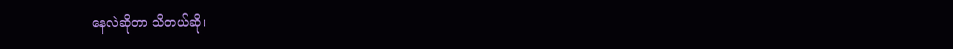နေလဲဆိုတာ သိတယ်ဆို၊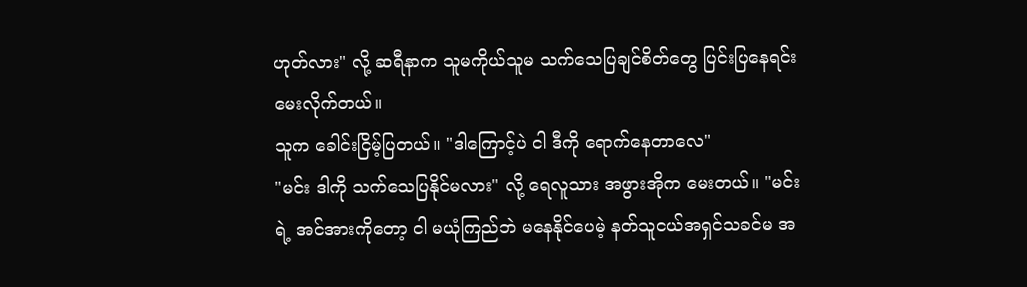ဟုတ်လား" လို့ ဆရီနာက သူမကိုယ်သူမ သက်သေပြချင်စိတ်တွေ ပြင်းပြနေရင်း မေးလိုက်တယ်။
သူက ခေါင်းငြိမ့်ပြတယ်။ "ဒါကြောင့်ပဲ ငါ ဒီကို ရောက်နေတာလေ"
"မင်း ဒါကို သက်သေပြနိုင်မလား" လို့ ရေလူသား အဖွားအိုက မေးတယ်။ "မင်းရဲ့ အင်အားကိုတော့ ငါ မယုံကြည်ဘဲ မနေနိုင်ပေမဲ့ နတ်သူငယ်အရှင်သခင်မ အ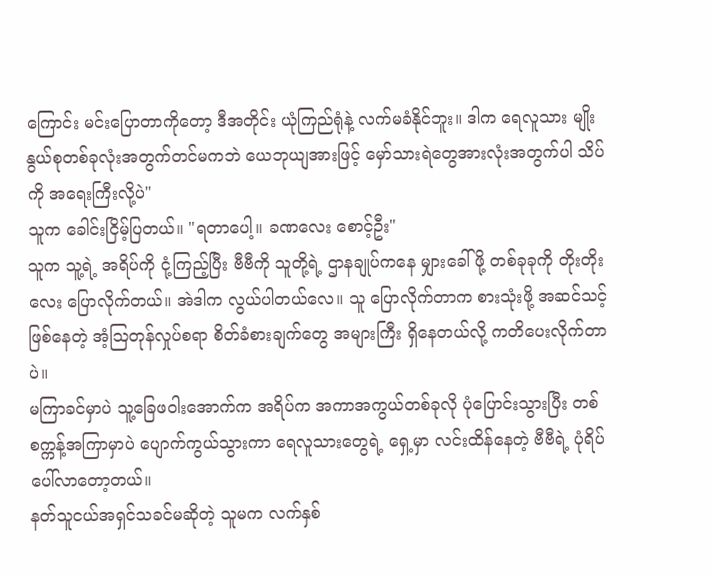ကြောင်း မင်းပြောတာကိုတော့ ဒီအတိုင်း ယုံကြည်ရုံနဲ့ လက်မခံနိုင်ဘူး။ ဒါက ရေလူသား မျိုးနွယ်စုတစ်ခုလုံးအတွက်တင်မကဘဲ ယေဘုယျအားဖြင့် မှော်သားရဲတွေအားလုံးအတွက်ပါ သိပ်ကို အရေးကြီးလို့ပဲ"
သူက ခေါင်းငြိမ့်ပြတယ်။ "ရတာပေါ့။ ခဏလေး စောင့်ဦး"
သူက သူ့ရဲ့ အရိပ်ကို ငုံ့ကြည့်ပြီး ဗီဗီကို သူတို့ရဲ့ ဌာနချုပ်ကနေ မျှားခေါ်ဖို့ တစ်ခုခုကို တိုးတိုးလေး ပြောလိုက်တယ်။ အဲဒါက လွယ်ပါတယ်လေ။ သူ ပြောလိုက်တာက စားသုံးဖို့ အဆင်သင့်ဖြစ်နေတဲ့ အံ့ဩတုန်လှုပ်စရာ စိတ်ခံစားချက်တွေ အများကြီး ရှိနေတယ်လို့ ကတိပေးလိုက်တာပဲ။
မကြာခင်မှာပဲ သူ့ခြေဖဝါးအောက်က အရိပ်က အကာအကွယ်တစ်ခုလို ပုံပြောင်းသွားပြီး တစ်စက္ကန့်အကြာမှာပဲ ပျောက်ကွယ်သွားကာ ရေလူသားတွေရဲ့ ရှေ့မှာ လင်းထိန်နေတဲ့ ဗီဗီရဲ့ ပုံရိပ် ပေါ်လာတော့တယ်။
နတ်သူငယ်အရှင်သခင်မဆိုတဲ့ သူမက လက်နှစ်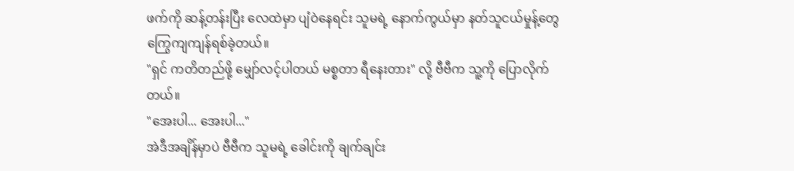ဖက်ကို ဆန့်တန်းပြီး လေထဲမှာ ပျံဝဲနေရင်း သူမရဲ့ နောက်ကွယ်မှာ နတ်သူငယ်မှုန့်တွေ ကြွေကျကျန်ရစ်ခဲ့တယ်။
"ရှင် ကတိတည်ဖို့ မျှော်လင့်ပါတယ် မစ္စတာ ရီနေးတား" လို့ ဗီဗီက သူ့ကို ပြောလိုက်တယ်။
"အေးပါ... အေးပါ..."
အဲဒီအချိန်မှာပဲ ဗီဗီက သူမရဲ့ ခေါင်းကို ချက်ချင်း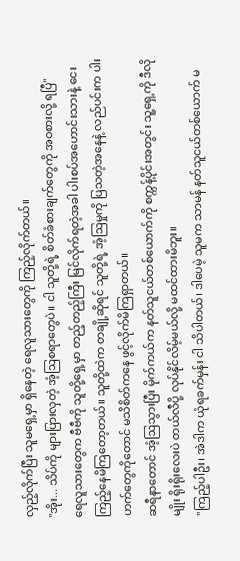လှည့်လိုက်ပြီး သူမရှေ့မှာ ရှိနေတဲ့ ရေလူသားတွေကို ကြည့်လိုက်တယ်။
"အိုး... သိပ်ကို များပြားလှတဲ့ အံ့ဩစရာတွေပဲ။ ငါ သူတို့ရဲ့ စိတ်ခံစားချက်တွေကို အဝစားလို့ ရပြီ"
ရေလူသားတွေက ဗီဗီကို သူတို့ရှေ့မှာ တည့်တည့်ကြီး မြင်လိုက်ရတဲ့အခါ ပါးစပ်အဟောင်းသားနဲ့ ငေးကြည့်နေမိကြတော့တယ်။ သူတို့ထဲက တချို့ဆိုရင် သူတို့ရဲ့ အံ့ဩမှုကို ပြသတဲ့အနေနဲ့ လည်ပင်းက ပါးဟက်တွေကိုတောင် မသိစိတ်ကနေ ဖွင့်လိုက်မိကြရှာတယ်။
ဆရီနာတောင် အံ့ဩသွားပြီး မိုက်ကယ်က နတ်သူငယ်တစ်ယောက်ကို စက္ကန့်ပိုင်းအတွင်း သူ့ရှေ့ကို ဒီလိုမျိုး ရိုးရိုးလေးပဲ တယ်လီပို့ လုပ်နိုင်လိမ့်မယ်လို့ မထင်ထားမိဘူး။
"ကြည့်ပါဦး၊ အဲဒါက ယုံရခက်မှန်း ငါ သိပါတယ်၊ ဒါပေမဲ့ သူမက သာမန် နတ်သူငယ်တစ်ယောက် မ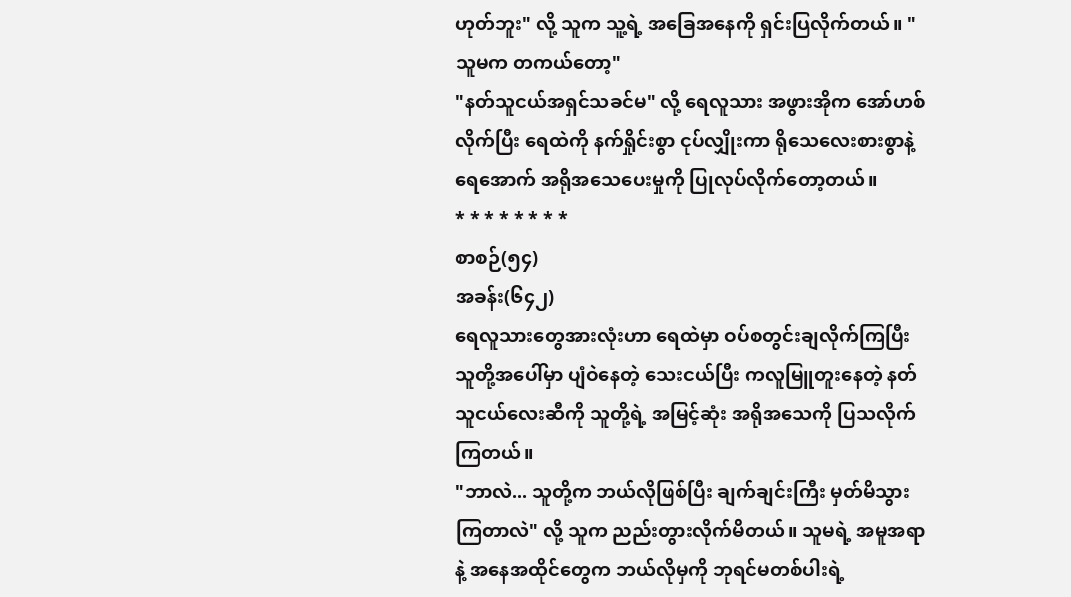ဟုတ်ဘူး" လို့ သူက သူ့ရဲ့ အခြေအနေကို ရှင်းပြလိုက်တယ်။ "သူမက တကယ်တော့"
"နတ်သူငယ်အရှင်သခင်မ" လို့ ရေလူသား အဖွားအိုက အော်ဟစ်လိုက်ပြီး ရေထဲကို နက်ရှိုင်းစွာ ငုပ်လျှိုးကာ ရိုသေလေးစားစွာနဲ့ ရေအောက် အရိုအသေပေးမှုကို ပြုလုပ်လိုက်တော့တယ်။
* * * * * * * *
စာစဉ်(၅၄)
အခန်း(၆၄၂)
ရေလူသားတွေအားလုံးဟာ ရေထဲမှာ ဝပ်စတွင်းချလိုက်ကြပြီး သူတို့အပေါ်မှာ ပျံဝဲနေတဲ့ သေးငယ်ပြီး ကလူမြူတူးနေတဲ့ နတ်သူငယ်လေးဆီကို သူတို့ရဲ့ အမြင့်ဆုံး အရိုအသေကို ပြသလိုက်ကြတယ်။
"ဘာလဲ... သူတို့က ဘယ်လိုဖြစ်ပြီး ချက်ချင်းကြီး မှတ်မိသွားကြတာလဲ" လို့ သူက ညည်းတွားလိုက်မိတယ်။ သူမရဲ့ အမူအရာနဲ့ အနေအထိုင်တွေက ဘယ်လိုမှကို ဘုရင်မတစ်ပါးရဲ့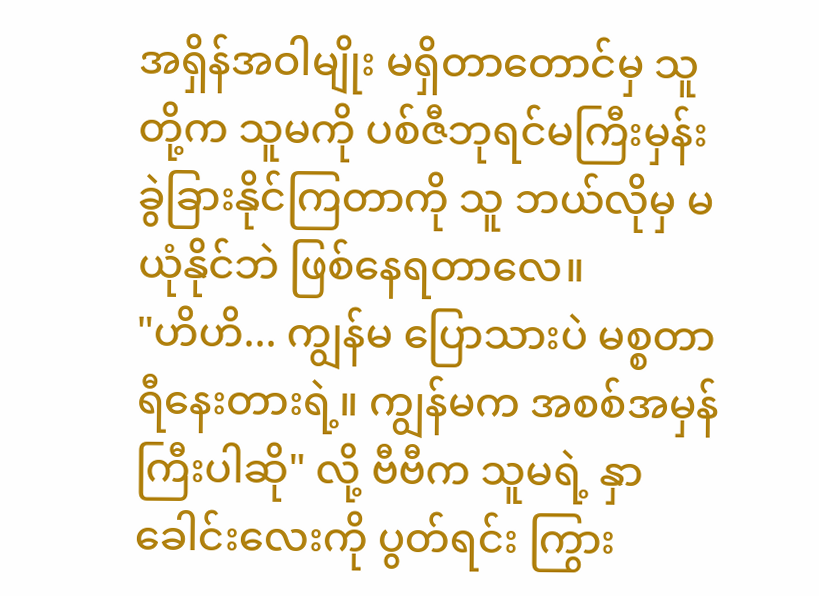အရှိန်အဝါမျိုး မရှိတာတောင်မှ သူတို့က သူမကို ပစ်ဇီဘုရင်မကြီးမှန်း ခွဲခြားနိုင်ကြတာကို သူ ဘယ်လိုမှ မယုံနိုင်ဘဲ ဖြစ်နေရတာလေ။
"ဟိဟိ... ကျွန်မ ပြောသားပဲ မစ္စတာရီနေးတားရဲ့။ ကျွန်မက အစစ်အမှန်ကြီးပါဆို" လို့ ဗီဗီက သူမရဲ့ နှာခေါင်းလေးကို ပွတ်ရင်း ကြွား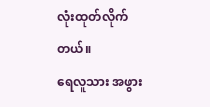လုံးထုတ်လိုက်တယ်။
ရေလူသား အဖွား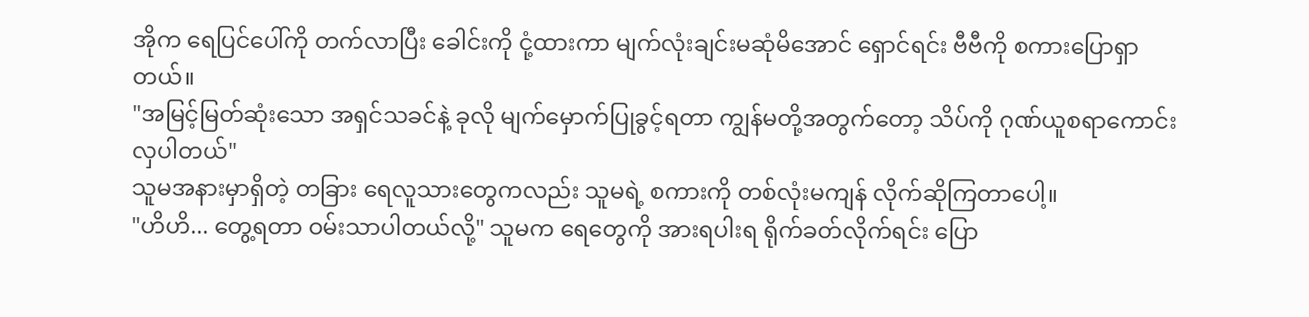အိုက ရေပြင်ပေါ်ကို တက်လာပြီး ခေါင်းကို ငုံ့ထားကာ မျက်လုံးချင်းမဆုံမိအောင် ရှောင်ရင်း ဗီဗီကို စကားပြောရှာတယ်။
"အမြင့်မြတ်ဆုံးသော အရှင်သခင်နဲ့ ခုလို မျက်မှောက်ပြုခွင့်ရတာ ကျွန်မတို့အတွက်တော့ သိပ်ကို ဂုဏ်ယူစရာကောင်းလှပါတယ်"
သူမအနားမှာရှိတဲ့ တခြား ရေလူသားတွေကလည်း သူမရဲ့ စကားကို တစ်လုံးမကျန် လိုက်ဆိုကြတာပေါ့။
"ဟိဟိ... တွေ့ရတာ ဝမ်းသာပါတယ်လို့" သူမက ရေတွေကို အားရပါးရ ရိုက်ခတ်လိုက်ရင်း ပြော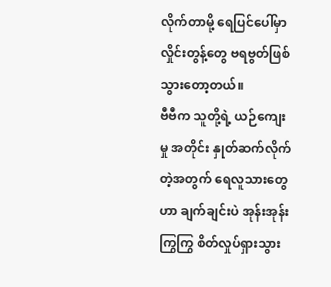လိုက်တာမို့ ရေပြင်ပေါ်မှာ လှိုင်းတွန့်တွေ ဗရဗွတ်ဖြစ်သွားတော့တယ်။
ဗီဗီက သူတို့ရဲ့ ယဉ်ကျေးမှု အတိုင်း နှုတ်ဆက်လိုက်တဲ့အတွက် ရေလူသားတွေဟာ ချက်ချင်းပဲ အုန်းအုန်းကြွကြွ စိတ်လှုပ်ရှားသွား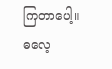ကြတာပေါ့။
ဓလေ့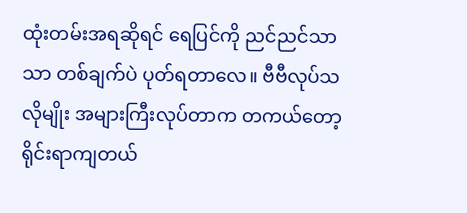ထုံးတမ်းအရဆိုရင် ရေပြင်ကို ညင်ညင်သာသာ တစ်ချက်ပဲ ပုတ်ရတာလေ။ ဗီဗီလုပ်သလိုမျိုး အများကြီးလုပ်တာက တကယ်တော့ ရိုင်းရာကျတယ်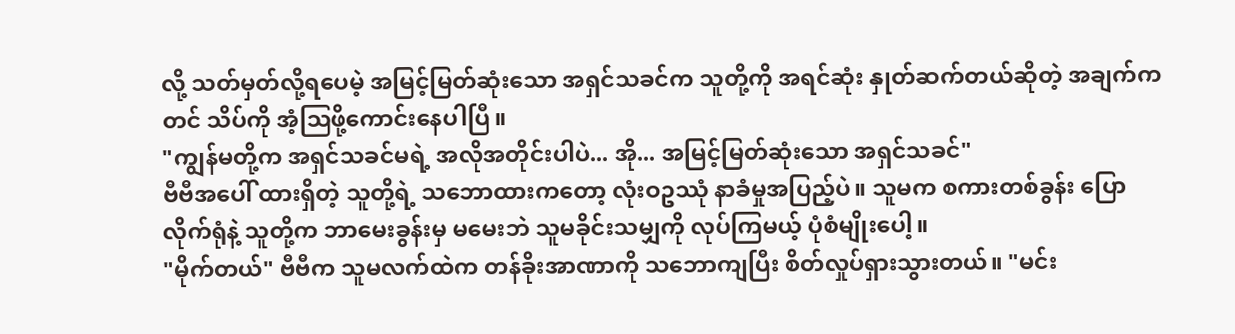လို့ သတ်မှတ်လို့ရပေမဲ့ အမြင့်မြတ်ဆုံးသော အရှင်သခင်က သူတို့ကို အရင်ဆုံး နှုတ်ဆက်တယ်ဆိုတဲ့ အချက်ကတင် သိပ်ကို အံ့ဩဖို့ကောင်းနေပါပြီ။
"ကျွန်မတို့က အရှင်သခင်မရဲ့ အလိုအတိုင်းပါပဲ... အို... အမြင့်မြတ်ဆုံးသော အရှင်သခင်"
ဗီဗီအပေါ် ထားရှိတဲ့ သူတို့ရဲ့ သဘောထားကတော့ လုံးဝဥဿုံ နာခံမှုအပြည့်ပဲ။ သူမက စကားတစ်ခွန်း ပြောလိုက်ရုံနဲ့ သူတို့က ဘာမေးခွန်းမှ မမေးဘဲ သူမခိုင်းသမျှကို လုပ်ကြမယ့် ပုံစံမျိုးပေါ့။
"မိုက်တယ်" ဗီဗီက သူမလက်ထဲက တန်ခိုးအာဏာကို သဘောကျပြီး စိတ်လှုပ်ရှားသွားတယ်။ "မင်း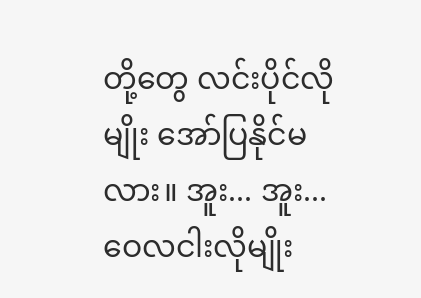တို့တွေ လင်းပိုင်လိုမျိုး အော်ပြနိုင်မလား။ အူး... အူး... ဝေလငါးလိုမျိုး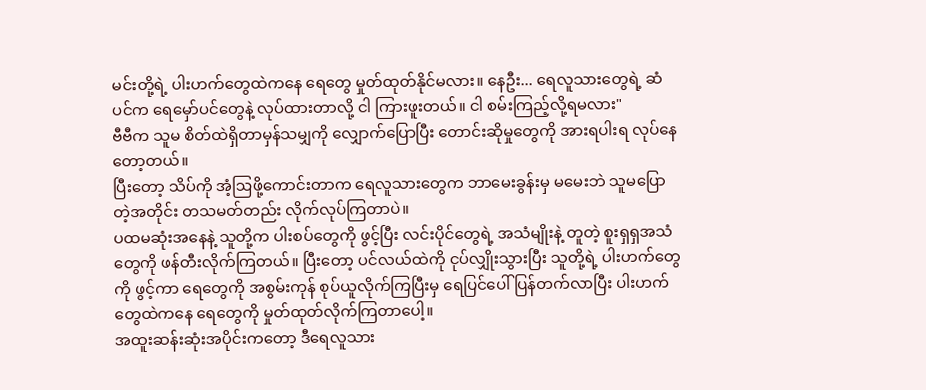မင်းတို့ရဲ့ ပါးဟက်တွေထဲကနေ ရေတွေ မှုတ်ထုတ်နိုင်မလား။ နေဦး... ရေလူသားတွေရဲ့ ဆံပင်က ရေမှော်ပင်တွေနဲ့ လုပ်ထားတာလို့ ငါ ကြားဖူးတယ်။ ငါ စမ်းကြည့်လို့ရမလား"
ဗီဗီက သူမ စိတ်ထဲရှိတာမှန်သမျှကို လျှောက်ပြောပြီး တောင်းဆိုမှုတွေကို အားရပါးရ လုပ်နေတော့တယ်။
ပြီးတော့ သိပ်ကို အံ့ဩဖို့ကောင်းတာက ရေလူသားတွေက ဘာမေးခွန်းမှ မမေးဘဲ သူမပြောတဲ့အတိုင်း တသမတ်တည်း လိုက်လုပ်ကြတာပဲ။
ပထမဆုံးအနေနဲ့ သူတို့က ပါးစပ်တွေကို ဖွင့်ပြီး လင်းပိုင်တွေရဲ့ အသံမျိုးနဲ့ တူတဲ့ စူးရှရှအသံတွေကို ဖန်တီးလိုက်ကြတယ်။ ပြီးတော့ ပင်လယ်ထဲကို ငုပ်လျှိုးသွားပြီး သူတို့ရဲ့ ပါးဟက်တွေကို ဖွင့်ကာ ရေတွေကို အစွမ်းကုန် စုပ်ယူလိုက်ကြပြီးမှ ရေပြင်ပေါ် ပြန်တက်လာပြီး ပါးဟက်တွေထဲကနေ ရေတွေကို မှုတ်ထုတ်လိုက်ကြတာပေါ့။
အထူးဆန်းဆုံးအပိုင်းကတော့ ဒီရေလူသား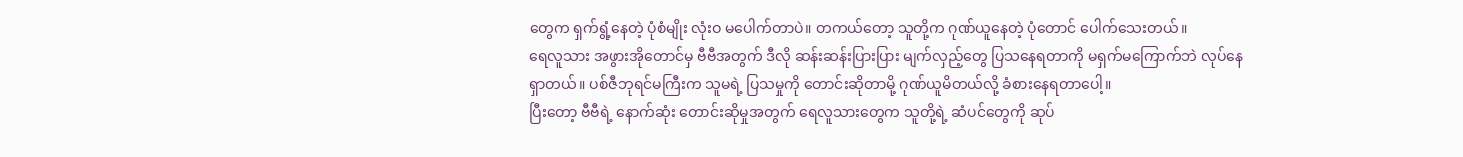တွေက ရှက်ရွံ့နေတဲ့ ပုံစံမျိုး လုံးဝ မပေါက်တာပဲ။ တကယ်တော့ သူတို့က ဂုဏ်ယူနေတဲ့ ပုံတောင် ပေါက်သေးတယ်။
ရေလူသား အဖွားအိုတောင်မှ ဗီဗီအတွက် ဒီလို ဆန်းဆန်းပြားပြား မျက်လှည့်တွေ ပြသနေရတာကို မရှက်မကြောက်ဘဲ လုပ်နေရှာတယ်။ ပစ်ဇီဘုရင်မကြီးက သူမရဲ့ ပြသမှုကို တောင်းဆိုတာမို့ ဂုဏ်ယူမိတယ်လို့ ခံစားနေရတာပေါ့။
ပြီးတော့ ဗီဗီရဲ့ နောက်ဆုံး တောင်းဆိုမှုအတွက် ရေလူသားတွေက သူတို့ရဲ့ ဆံပင်တွေကို ဆုပ်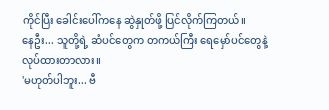ကိုင်ပြီး ခေါင်းပေါ်ကနေ ဆွဲနှုတ်ဖို့ ပြင်လိုက်ကြတယ်။
နေဦး... သူတို့ရဲ့ ဆံပင်တွေက တကယ်ကြီး ရေမှော်ပင်တွေနဲ့ လုပ်ထားတာလား။
'မဟုတ်ပါဘူး... ဗီ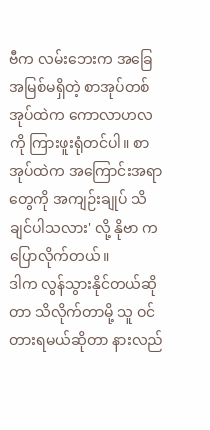ဗီက လမ်းဘေးက အခြေအမြစ်မရှိတဲ့ စာအုပ်တစ်အုပ်ထဲက ကောလာဟလကို ကြားဖူးရုံတင်ပါ။ စာအုပ်ထဲက အကြောင်းအရာတွေကို အကျဉ်းချုပ် သိချင်ပါသလား' လို့ နိုဗာ က ပြောလိုက်တယ်။
ဒါက လွန်သွားနိုင်တယ်ဆိုတာ သိလိုက်တာမို့ သူ ဝင်တားရမယ်ဆိုတာ နားလည်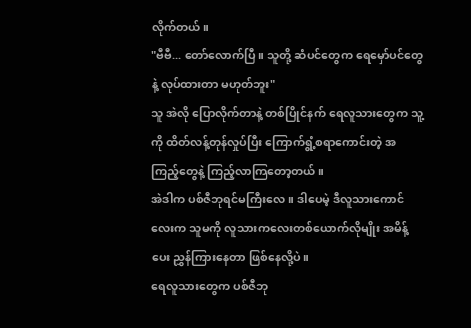လိုက်တယ်။
"ဗီဗီ... တော်လောက်ပြီ။ သူတို့ ဆံပင်တွေက ရေမှော်ပင်တွေနဲ့ လုပ်ထားတာ မဟုတ်ဘူး"
သူ အဲလို ပြောလိုက်တာနဲ့ တစ်ပြိုင်နက် ရေလူသားတွေက သူ့ကို ထိတ်လန့်တုန်လှုပ်ပြီး ကြောက်ရွံ့စရာကောင်းတဲ့ အကြည့်တွေနဲ့ ကြည့်လာကြတော့တယ်။
အဲဒါက ပစ်ဇီဘုရင်မကြီးလေ။ ဒါပေမဲ့ ဒီလူသားကောင်လေးက သူမကို လူသားကလေးတစ်ယောက်လိုမျိုး အမိန့်ပေး ညွှန်ကြားနေတာ ဖြစ်နေလို့ပဲ။
ရေလူသားတွေက ပစ်ဇီဘု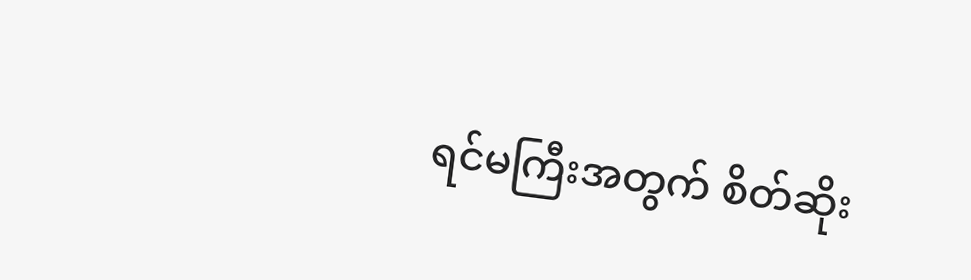ရင်မကြီးအတွက် စိတ်ဆိုး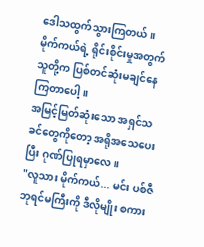ဒေါသထွက်သွားကြတယ်။ မိုက်ကယ်ရဲ့ ရိုင်းစိုင်းမှုအတွက် သူတို့က ပြစ်တင်ဆုံးမချင်နေကြတာပေါ့။
အမြင့်မြတ်ဆုံးသော အရှင်သခင်တွေကိုတော့ အရိုအသေပေးပြီး ဂုဏ်ပြုရမှာလေ။
"လူသား မိုက်ကယ်... မင်း ပစ်ဇီဘုရင်မကြီးကို ဒီလိုမျိုး စကား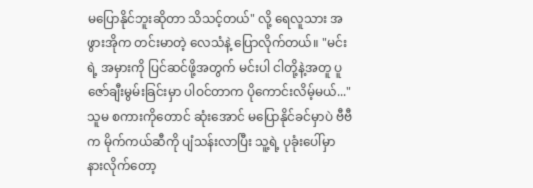မပြောနိုင်ဘူးဆိုတာ သိသင့်တယ်" လို့ ရေလူသား အဖွားအိုက တင်းမာတဲ့ လေသံနဲ့ ပြောလိုက်တယ်။ "မင်းရဲ့ အမှားကို ပြင်ဆင်ဖို့အတွက် မင်းပါ ငါတို့နဲ့အတူ ပူဇော်ချီးမွမ်းခြင်းမှာ ပါဝင်တာက ပိုကောင်းလိမ့်မယ်..."
သူမ စကားကိုတောင် ဆုံးအောင် မပြောနိုင်ခင်မှာပဲ ဗီဗီက မိုက်ကယ်ဆီကို ပျံသန်းလာပြီး သူ့ရဲ့ ပုခုံးပေါ်မှာ နားလိုက်တော့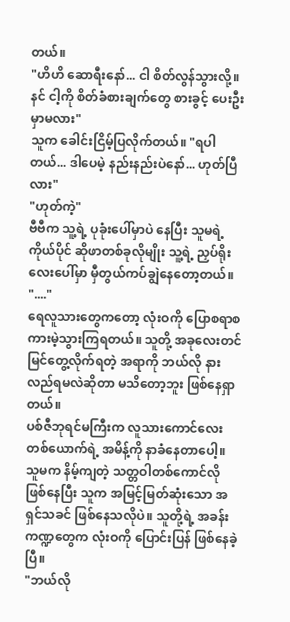တယ်။
"ဟိဟိ ဆောရီးနော်... ငါ စိတ်လွန်သွားလို့။ နင် ငါ့ကို စိတ်ခံစားချက်တွေ စားခွင့် ပေးဦးမှာမလား"
သူက ခေါင်းငြိမ့်ပြလိုက်တယ်။ "ရပါတယ်... ဒါပေမဲ့ နည်းနည်းပဲနော်... ဟုတ်ပြီလား"
"ဟုတ်ကဲ့"
ဗီဗီက သူ့ရဲ့ ပုခုံးပေါ်မှာပဲ နေပြီး သူမရဲ့ ကိုယ်ပိုင် ဆိုဖာတစ်ခုလိုမျိုး သူ့ရဲ့ ညှပ်ရိုးလေးပေါ်မှာ မှီတွယ်ကပ်ချွဲနေတော့တယ်။
"...."
ရေလူသားတွေကတော့ လုံးဝကို ပြောစရာစကားမဲ့သွားကြရတယ်။ သူတို့ အခုလေးတင် မြင်တွေ့လိုက်ရတဲ့ အရာကို ဘယ်လို နားလည်ရမလဲဆိုတာ မသိတော့ဘူး ဖြစ်နေရှာတယ်။
ပစ်ဇီဘုရင်မကြီးက လူသားကောင်လေးတစ်ယောက်ရဲ့ အမိန့်ကို နာခံနေတာပေါ့။
သူမက နိမ့်ကျတဲ့ သတ္တဝါတစ်ကောင်လို ဖြစ်နေပြီး သူက အမြင့်မြတ်ဆုံးသော အရှင်သခင် ဖြစ်နေသလိုပဲ။ သူတို့ရဲ့ အခန်းကဏ္ဍတွေက လုံးဝကို ပြောင်းပြန် ဖြစ်နေခဲ့ပြီ။
"ဘယ်လို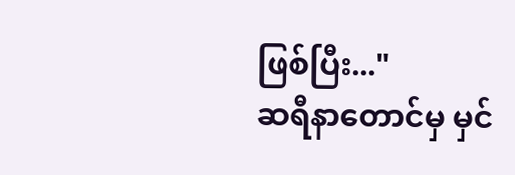ဖြစ်ပြီး..."
ဆရီနာတောင်မှ မှင်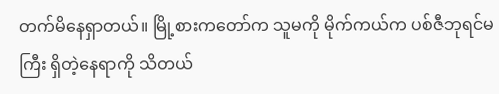တက်မိနေရှာတယ်။ မြို့စားကတော်က သူမကို မိုက်ကယ်က ပစ်ဇီဘုရင်မကြီး ရှိတဲ့နေရာကို သိတယ်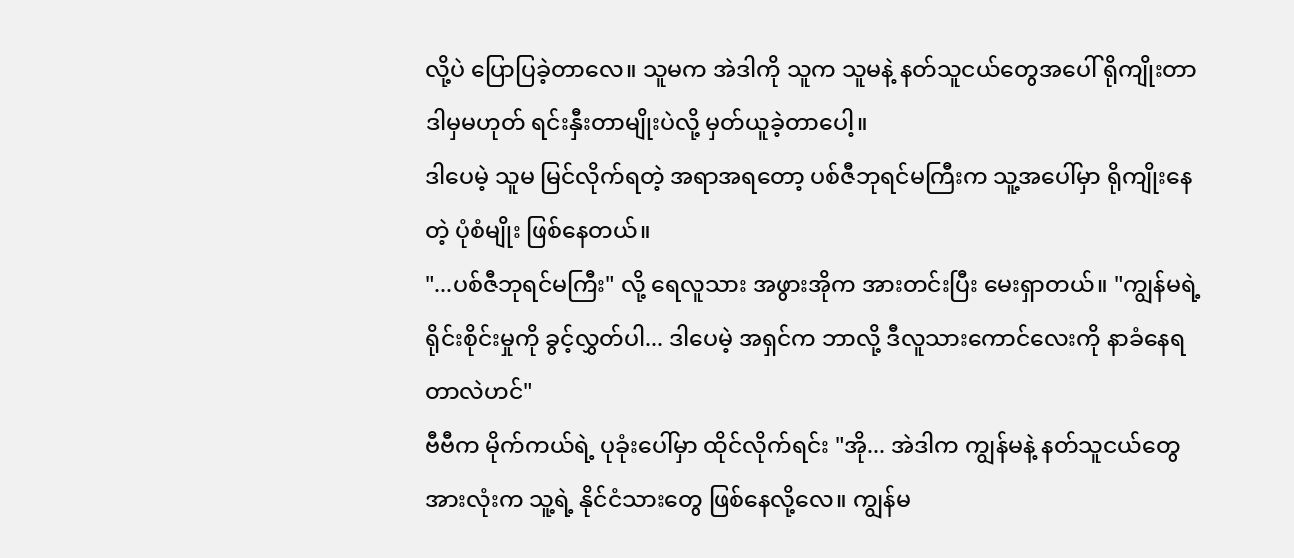လို့ပဲ ပြောပြခဲ့တာလေ။ သူမက အဲဒါကို သူက သူမနဲ့ နတ်သူငယ်တွေအပေါ် ရိုကျိုးတာ ဒါမှမဟုတ် ရင်းနှီးတာမျိုးပဲလို့ မှတ်ယူခဲ့တာပေါ့။
ဒါပေမဲ့ သူမ မြင်လိုက်ရတဲ့ အရာအရတော့ ပစ်ဇီဘုရင်မကြီးက သူ့အပေါ်မှာ ရိုကျိုးနေတဲ့ ပုံစံမျိုး ဖြစ်နေတယ်။
"...ပစ်ဇီဘုရင်မကြီး" လို့ ရေလူသား အဖွားအိုက အားတင်းပြီး မေးရှာတယ်။ "ကျွန်မရဲ့ ရိုင်းစိုင်းမှုကို ခွင့်လွှတ်ပါ... ဒါပေမဲ့ အရှင်က ဘာလို့ ဒီလူသားကောင်လေးကို နာခံနေရတာလဲဟင်"
ဗီဗီက မိုက်ကယ်ရဲ့ ပုခုံးပေါ်မှာ ထိုင်လိုက်ရင်း "အို... အဲဒါက ကျွန်မနဲ့ နတ်သူငယ်တွေ အားလုံးက သူ့ရဲ့ နိုင်ငံသားတွေ ဖြစ်နေလို့လေ။ ကျွန်မ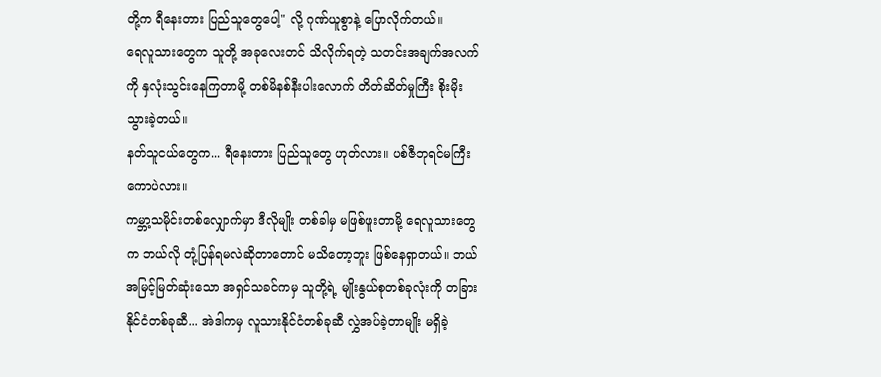တို့က ရီနေးတား ပြည်သူတွေပေါ့" လို့ ဂုဏ်ယူစွာနဲ့ ပြောလိုက်တယ်။
ရေလူသားတွေက သူတို့ အခုလေးတင် သိလိုက်ရတဲ့ သတင်းအချက်အလက်ကို နှလုံးသွင်းနေကြတာမို့ တစ်မိနစ်နီးပါးလောက် တိတ်ဆိတ်မှုကြီး စိုးမိုးသွားခဲ့တယ်။
နတ်သူငယ်တွေက... ရီနေးတား ပြည်သူတွေ ဟုတ်လား။ ပစ်ဇီဘုရင်မကြီးကောပဲလား။
ကမ္ဘာ့သမိုင်းတစ်လျှောက်မှာ ဒီလိုမျိုး တစ်ခါမှ မဖြစ်ဖူးတာမို့ ရေလူသားတွေက ဘယ်လို တုံ့ပြန်ရမလဲဆိုတာတောင် မသိတော့ဘူး ဖြစ်နေရှာတယ်။ ဘယ်အမြင့်မြတ်ဆုံးသော အရှင်သခင်ကမှ သူတို့ရဲ့ မျိုးနွယ်စုတစ်ခုလုံးကို တခြားနိုင်ငံတစ်ခုဆီ... အဲဒါကမှ လူသားနိုင်ငံတစ်ခုဆီ လွှဲအပ်ခဲ့တာမျိုး မရှိခဲ့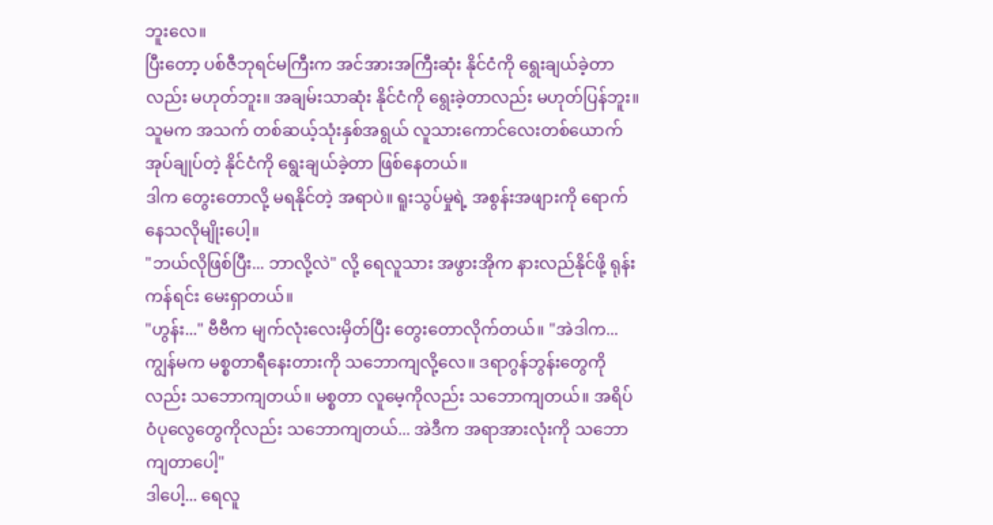ဘူးလေ။
ပြီးတော့ ပစ်ဇီဘုရင်မကြီးက အင်အားအကြီးဆုံး နိုင်ငံကို ရွေးချယ်ခဲ့တာလည်း မဟုတ်ဘူး။ အချမ်းသာဆုံး နိုင်ငံကို ရွေးခဲ့တာလည်း မဟုတ်ပြန်ဘူး။
သူမက အသက် တစ်ဆယ့်သုံးနှစ်အရွယ် လူသားကောင်လေးတစ်ယောက် အုပ်ချုပ်တဲ့ နိုင်ငံကို ရွေးချယ်ခဲ့တာ ဖြစ်နေတယ်။
ဒါက တွေးတောလို့ မရနိုင်တဲ့ အရာပဲ။ ရူးသွပ်မှုရဲ့ အစွန်းအဖျားကို ရောက်နေသလိုမျိုးပေါ့။
"ဘယ်လိုဖြစ်ပြီး... ဘာလို့လဲ" လို့ ရေလူသား အဖွားအိုက နားလည်နိုင်ဖို့ ရုန်းကန်ရင်း မေးရှာတယ်။
"ဟွန်း..." ဗီဗီက မျက်လုံးလေးမှိတ်ပြီး တွေးတောလိုက်တယ်။ "အဲဒါက... ကျွန်မက မစ္စတာရီနေးတားကို သဘောကျလို့လေ။ ဒရာဂွန်ဘွန်းတွေကိုလည်း သဘောကျတယ်။ မစ္စတာ လူမေ့ကိုလည်း သဘောကျတယ်။ အရိပ်ဝံပုလွေတွေကိုလည်း သဘောကျတယ်... အဲဒီက အရာအားလုံးကို သဘောကျတာပေါ့"
ဒါပေါ့... ရေလူ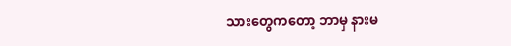သားတွေကတော့ ဘာမှ နားမ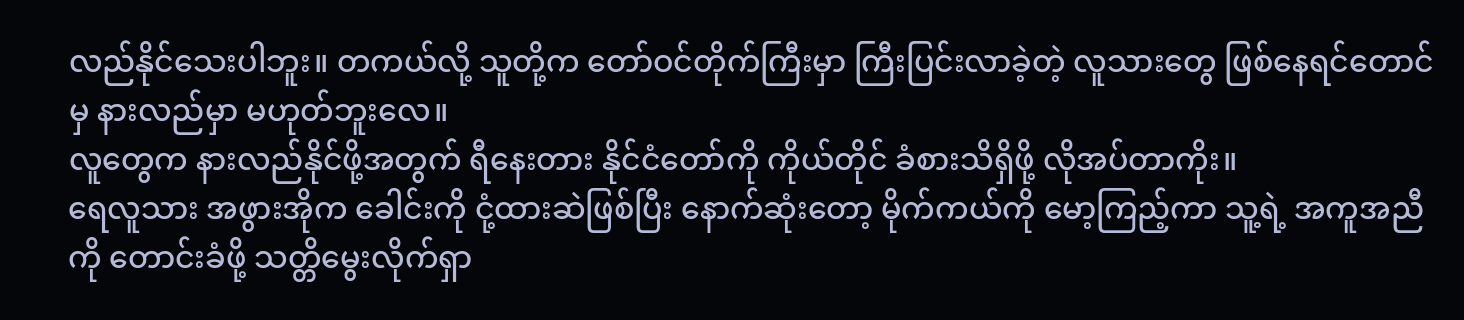လည်နိုင်သေးပါဘူး။ တကယ်လို့ သူတို့က တော်ဝင်တိုက်ကြီးမှာ ကြီးပြင်းလာခဲ့တဲ့ လူသားတွေ ဖြစ်နေရင်တောင်မှ နားလည်မှာ မဟုတ်ဘူးလေ။
လူတွေက နားလည်နိုင်ဖို့အတွက် ရီနေးတား နိုင်ငံတော်ကို ကိုယ်တိုင် ခံစားသိရှိဖို့ လိုအပ်တာကိုး။
ရေလူသား အဖွားအိုက ခေါင်းကို ငုံ့ထားဆဲဖြစ်ပြီး နောက်ဆုံးတော့ မိုက်ကယ်ကို မော့ကြည့်ကာ သူ့ရဲ့ အကူအညီကို တောင်းခံဖို့ သတ္တိမွေးလိုက်ရှာ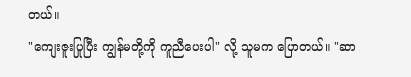တယ်။
"ကျေးဇူးပြုပြီး ကျွန်မတို့ကို ကူညီပေးပါ" လို့ သူမက ပြောတယ်။ "ဆာ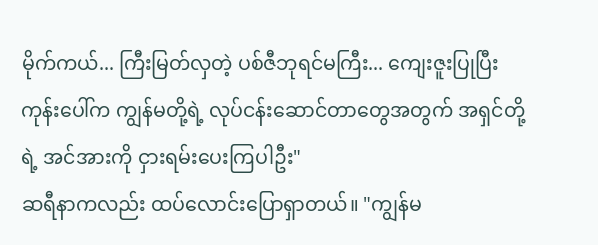မိုက်ကယ်... ကြီးမြတ်လှတဲ့ ပစ်ဇီဘုရင်မကြီး... ကျေးဇူးပြုပြီး ကုန်းပေါ်က ကျွန်မတို့ရဲ့ လုပ်ငန်းဆောင်တာတွေအတွက် အရှင်တို့ရဲ့ အင်အားကို ငှားရမ်းပေးကြပါဦး"
ဆရီနာကလည်း ထပ်လောင်းပြောရှာတယ်။ "ကျွန်မ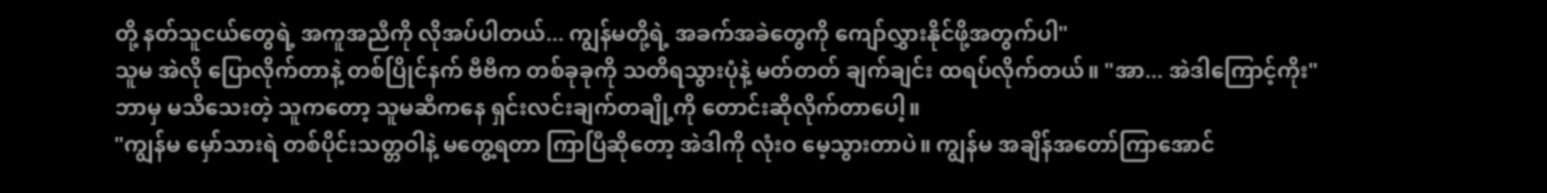တို့ နတ်သူငယ်တွေရဲ့ အကူအညီကို လိုအပ်ပါတယ်... ကျွန်မတို့ရဲ့ အခက်အခဲတွေကို ကျော်လွှားနိုင်ဖို့အတွက်ပါ"
သူမ အဲလို ပြောလိုက်တာနဲ့ တစ်ပြိုင်နက် ဗီဗီက တစ်ခုခုကို သတိရသွားပုံနဲ့ မတ်တတ် ချက်ချင်း ထရပ်လိုက်တယ်။ "အာ... အဲဒါကြောင့်ကိုး"
ဘာမှ မသိသေးတဲ့ သူကတော့ သူမဆီကနေ ရှင်းလင်းချက်တချို့ကို တောင်းဆိုလိုက်တာပေါ့။
"ကျွန်မ မှော်သားရဲ တစ်ပိုင်းသတ္တဝါနဲ့ မတွေ့ရတာ ကြာပြီဆိုတော့ အဲဒါကို လုံးဝ မေ့သွားတာပဲ။ ကျွန်မ အချိန်အတော်ကြာအောင်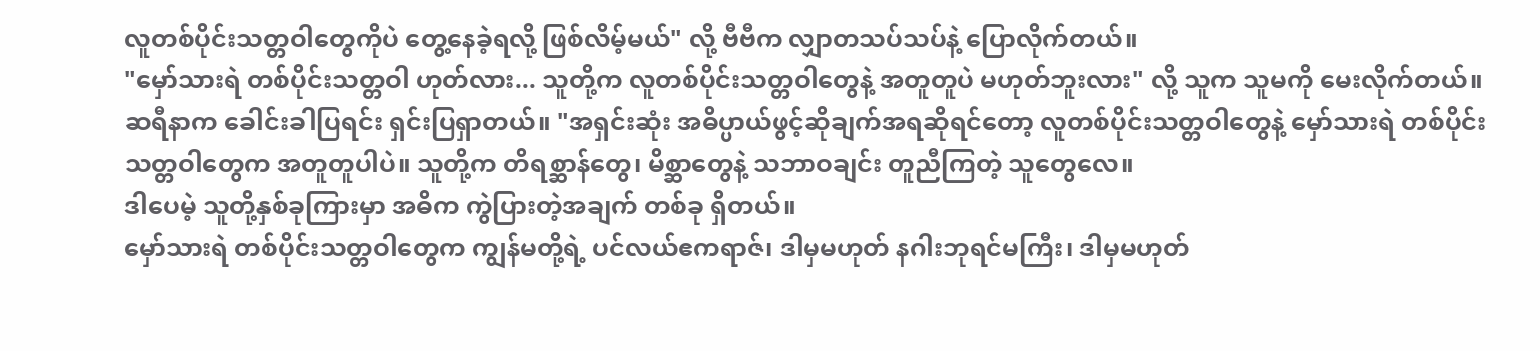လူတစ်ပိုင်းသတ္တဝါတွေကိုပဲ တွေ့နေခဲ့ရလို့ ဖြစ်လိမ့်မယ်" လို့ ဗီဗီက လျှာတသပ်သပ်နဲ့ ပြောလိုက်တယ်။
"မှော်သားရဲ တစ်ပိုင်းသတ္တဝါ ဟုတ်လား... သူတို့က လူတစ်ပိုင်းသတ္တဝါတွေနဲ့ အတူတူပဲ မဟုတ်ဘူးလား" လို့ သူက သူမကို မေးလိုက်တယ်။
ဆရီနာက ခေါင်းခါပြရင်း ရှင်းပြရှာတယ်။ "အရှင်းဆုံး အဓိပ္ပာယ်ဖွင့်ဆိုချက်အရဆိုရင်တော့ လူတစ်ပိုင်းသတ္တဝါတွေနဲ့ မှော်သားရဲ တစ်ပိုင်းသတ္တဝါတွေက အတူတူပါပဲ။ သူတို့က တိရစ္ဆာန်တွေ၊ မိစ္ဆာတွေနဲ့ သဘာဝချင်း တူညီကြတဲ့ သူတွေလေ။
ဒါပေမဲ့ သူတို့နှစ်ခုကြားမှာ အဓိက ကွဲပြားတဲ့အချက် တစ်ခု ရှိတယ်။
မှော်သားရဲ တစ်ပိုင်းသတ္တဝါတွေက ကျွန်မတို့ရဲ့ ပင်လယ်ဧကရာဇ်၊ ဒါမှမဟုတ် နဂါးဘုရင်မကြီး၊ ဒါမှမဟုတ်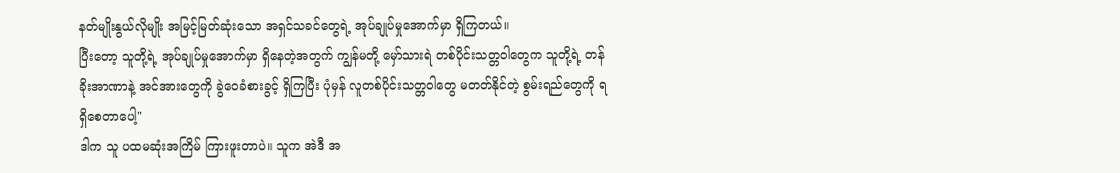နတ်မျိုးနွယ်လိုမျိုး အမြင့်မြတ်ဆုံးသော အရှင်သခင်တွေရဲ့ အုပ်ချုပ်မှုအောက်မှာ ရှိကြတယ်။
ပြီးတော့ သူတို့ရဲ့ အုပ်ချုပ်မှုအောက်မှာ ရှိနေတဲ့အတွက် ကျွန်မတို့ မှော်သားရဲ တစ်ပိုင်းသတ္တဝါတွေက သူတို့ရဲ့ တန်ခိုးအာဏာနဲ့ အင်အားတွေကို ခွဲဝေခံစားခွင့် ရှိကြပြီး ပုံမှန် လူတစ်ပိုင်းသတ္တဝါတွေ မတတ်နိုင်တဲ့ စွမ်းရည်တွေကို ရရှိစေတာပေါ့"
ဒါက သူ ပထမဆုံးအကြိမ် ကြားဖူးတာပဲ။ သူက အဲဒီ အ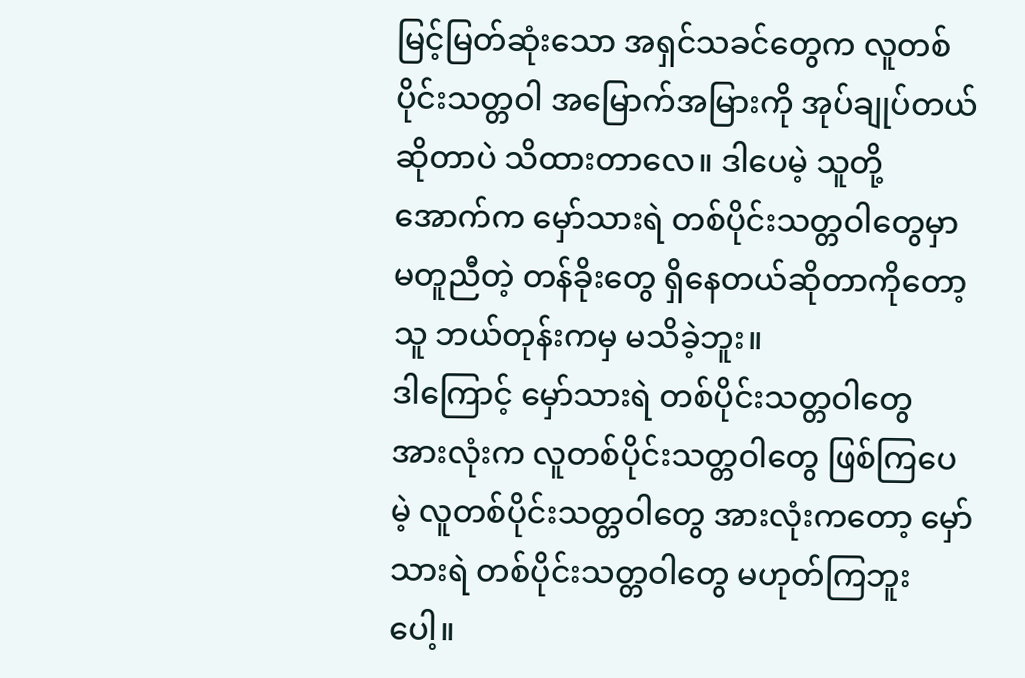မြင့်မြတ်ဆုံးသော အရှင်သခင်တွေက လူတစ်ပိုင်းသတ္တဝါ အမြောက်အမြားကို အုပ်ချုပ်တယ်ဆိုတာပဲ သိထားတာလေ။ ဒါပေမဲ့ သူတို့အောက်က မှော်သားရဲ တစ်ပိုင်းသတ္တဝါတွေမှာ မတူညီတဲ့ တန်ခိုးတွေ ရှိနေတယ်ဆိုတာကိုတော့ သူ ဘယ်တုန်းကမှ မသိခဲ့ဘူး။
ဒါကြောင့် မှော်သားရဲ တစ်ပိုင်းသတ္တဝါတွေ အားလုံးက လူတစ်ပိုင်းသတ္တဝါတွေ ဖြစ်ကြပေမဲ့ လူတစ်ပိုင်းသတ္တဝါတွေ အားလုံးကတော့ မှော်သားရဲ တစ်ပိုင်းသတ္တဝါတွေ မဟုတ်ကြဘူးပေါ့။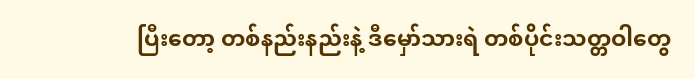ပြီးတော့ တစ်နည်းနည်းနဲ့ ဒီမှော်သားရဲ တစ်ပိုင်းသတ္တဝါတွေ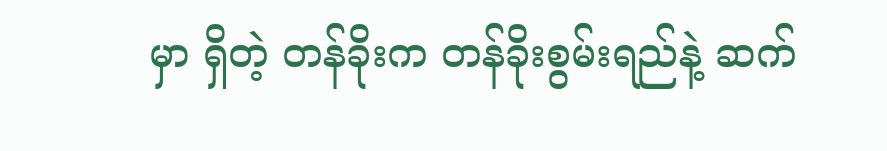မှာ ရှိတဲ့ တန်ခိုးက တန်ခိုးစွမ်းရည်နဲ့ ဆက်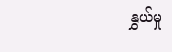နွှယ်မှု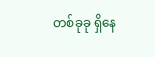တစ်ခုခု ရှိနေ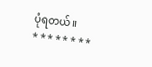ပုံရတယ်။
* * * * * * * *